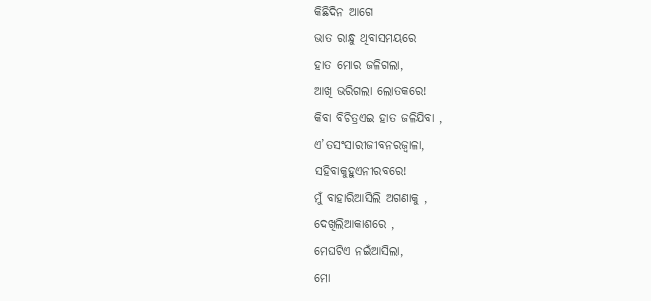କିଛିଦିନ ଆଗେ
ଭାତ ରାନ୍ଧୁ ଥିବାସମୟରେ
ହାତ ମୋର ଜଳିଗଲା,
ଆଖି ଭରିଗଲା ଲୋତକରେ!
କିବା ବିଚିତ୍ରଏଇ ହାତ ଜଳିଯିବା ,
ଏ’ତସଂସାରୀଜୀବନରଜ୍ୱାଳା,
ସହିବାକୁହୁଏନୀରବରେ!
ମୁଁ ବାହାରିଆସିଲି ଅଗଣାକୁ ,
ଦେଖିଲିଆକାଶରେ ,
ମେଘଟିଏ ନଇଁଆସିଲା,
ମୋ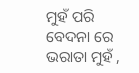ମୁହଁ ପରି ବେଦନା ରେ ଭରାତା ମୁହଁ ,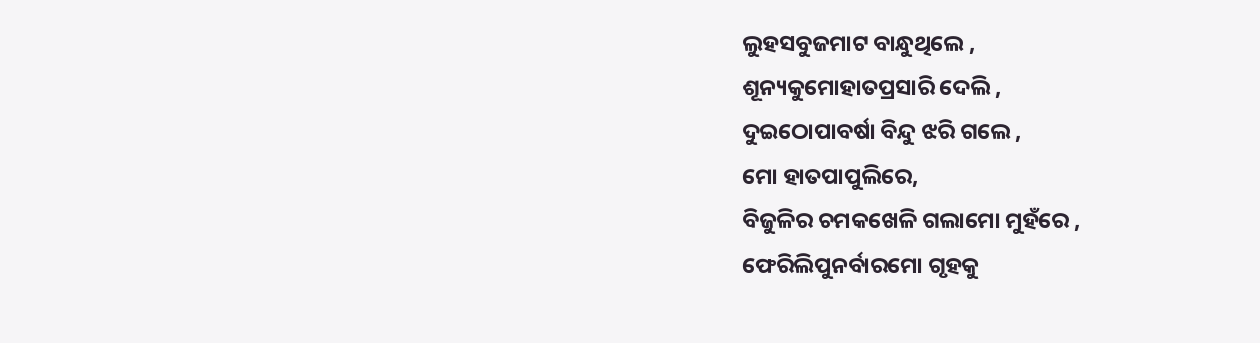ଲୁହସବୁଜମାଟ ବାନ୍ଧୁଥିଲେ ,
ଶୂନ୍ୟକୁମୋହାତପ୍ରସାରି ଦେଲି ,
ଦୁଇଠୋପାବର୍ଷା ବିନ୍ଦୁ ଝରି ଗଲେ ,
ମୋ ହାତପାପୁଲିରେ,
ବିଜୁଳିର ଚମକଖେଳି ଗଲାମୋ ମୁହଁରେ ,
ଫେରିଲିପୁନର୍ବାରମୋ ଗୃହକୁ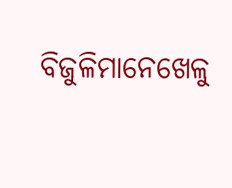ବିଜୁଳିମାନେଖେଳୁ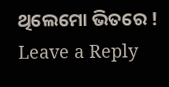ଥିଲେମୋ ଭିତରେ !
Leave a Reply